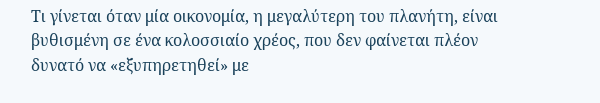Τι γίνεται όταν μία οικονομία, η μεγαλύτερη του πλανήτη, είναι βυθισμένη σε ένα κολοσσιαίο χρέος, που δεν φαίνεται πλέον δυνατό να «εξυπηρετηθεί» με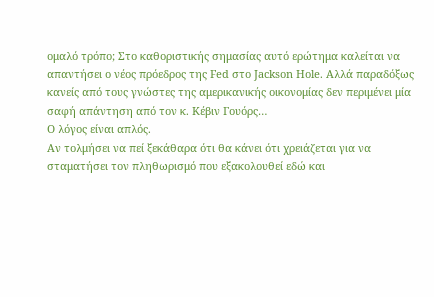ομαλό τρόπο; Στο καθοριστικής σημασίας αυτό ερώτημα καλείται να απαντήσει ο νέος πρόεδρος της Fed στο Jackson Hole. Αλλά παραδόξως κανείς από τους γνώστες της αμερικανικής οικονομίας δεν περιμένει μία σαφή απάντηση από τον κ. Κέβιν Γουόρς…
Ο λόγος είναι απλός.
Αν τολμήσει να πεί ξεκάθαρα ότι θα κάνει ότι χρειάζεται για να σταματήσει τον πληθωρισμό που εξακολουθεί εδώ και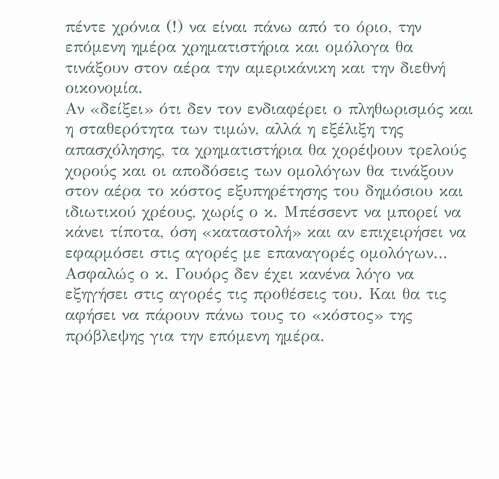πέντε χρόνια (!) να είναι πάνω από το όριο, την επόμενη ημέρα χρηματιστήρια και ομόλογα θα τινάξουν στον αέρα την αμερικάνικη και την διεθνή οικονομία.
Αν «δείξει» ότι δεν τον ενδιαφέρει ο πληθωρισμός και η σταθερότητα των τιμών, αλλά η εξέλιξη της απασχόλησης, τα χρηματιστήρια θα χορέψουν τρελούς χορούς και οι αποδόσεις των ομολόγων θα τινάξουν στον αέρα το κόστος εξυπηρέτησης του δημόσιου και ιδιωτικού χρέους, χωρίς ο κ. Μπέσσεντ να μπορεί να κάνει τίποτα, όση «καταστολή» και αν επιχειρήσει να εφαρμόσει στις αγορές με επαναγορές ομολόγων…
Ασφαλώς ο κ. Γουόρς δεν έχει κανένα λόγο να εξηγήσει στις αγορές τις προθέσεις του. Και θα τις αφήσει να πάρουν πάνω τους το «κόστος» της πρόβλεψης για την επόμενη ημέρα.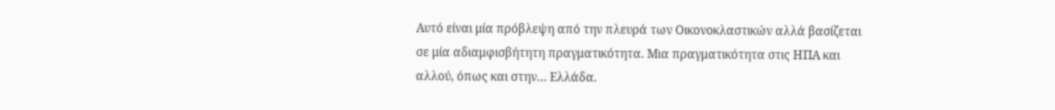Αυτό είναι μία πρόβλεψη από την πλευρά των Οικονοκλαστικών αλλά βασίζεται σε μία αδιαμφισβήτητη πραγματικότητα. Μια πραγματικότητα στις ΗΠΑ και αλλού, όπως και στην… Ελλάδα.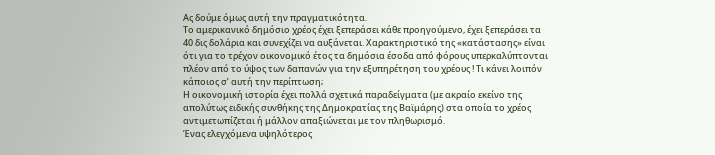Ας δούμε όμως αυτή την πραγματικότητα.
Το αμερικανικό δημόσιο χρέος έχει ξεπεράσει κάθε προηγούμενο, έχει ξεπεράσει τα 40 δις δολάρια και συνεχίζει να αυξάνεται. Χαρακτηριστικό της «κατάστασης» είναι ότι για το τρέχον οικονομικό έτος τα δημόσια έσοδα από φόρους υπερκαλύπτονται πλέον από το ύψος των δαπανών για την εξυπηρέτηση του χρέους ! Τι κάνει λοιπόν κάποιος σ’ αυτή την περίπτωση;
Η οικονομική ιστορία έχει πολλά σχετικά παραδείγματα (με ακραίο εκείνο της απολύτως ειδικής συνθήκης της Δημοκρατίας της Βαϊμάρης) στα οποία το χρέος αντιμετωπίζεται ή μάλλον απαξιώνεται με τον πληθωρισμό.
Ένας ελεγχόμενα υψηλότερος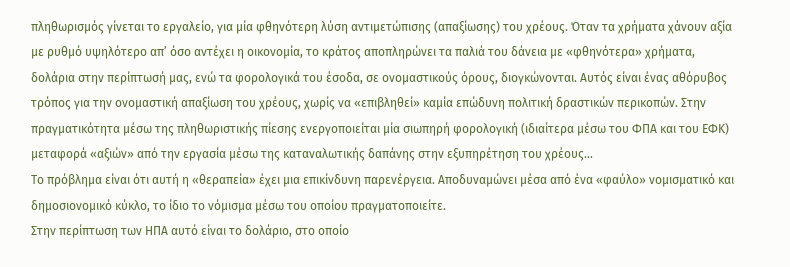πληθωρισμός γίνεται το εργαλείο, για μία φθηνότερη λύση αντιμετώπισης (απαξίωσης) του χρέους. Όταν τα χρήματα χάνουν αξία με ρυθμό υψηλότερο απ’ όσο αντέχει η οικονομία, το κράτος αποπληρώνει τα παλιά του δάνεια με «φθηνότερα» χρήματα, δολάρια στην περίπτωσή μας, ενώ τα φορολογικά του έσοδα, σε ονομαστικούς όρους, διογκώνονται. Αυτός είναι ένας αθόρυβος τρόπος για την ονομαστική απαξίωση του χρέους, χωρίς να «επιβληθεί» καμία επώδυνη πολιτική δραστικών περικοπών. Στην πραγματικότητα μέσω της πληθωριστικής πίεσης ενεργοποιείται μία σιωπηρή φορολογική (ιδιαίτερα μέσω του ΦΠΑ και του ΕΦΚ) μεταφορά «αξιών» από την εργασία μέσω της καταναλωτικής δαπάνης στην εξυπηρέτηση του χρέους…
Το πρόβλημα είναι ότι αυτή η «θεραπεία» έχει μια επικίνδυνη παρενέργεια. Αποδυναμώνει μέσα από ένα «φαύλο» νομισματικό και δημοσιονομικό κύκλο, το ίδιο το νόμισμα μέσω του οποίου πραγματοποιείτε.
Στην περίπτωση των ΗΠΑ αυτό είναι το δολάριο, στο οποίο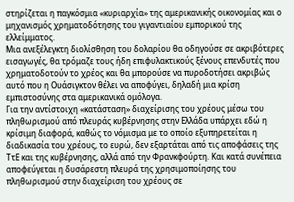στηρίζεται η παγκόσμια «κυριαρχία» της αμερικανικής οικονομίας και ο μηχανισμός χρηματοδότησης του γιγαντιαίου εμπορικού της ελλείμματος.
Μια ανεξέλεγκτη διολίσθηση του δολαρίου θα οδηγούσε σε ακριβότερες εισαγωγές, θα τρόμαζε τους ήδη επιφυλακτικούς ξένους επενδυτές που χρηματοδοτούν το χρέος και θα μπορούσε να πυροδοτήσει ακριβώς αυτό που η Ουάσιγκτον θέλει να αποφύγει, δηλαδή μια κρίση εμπιστοσύνης στα αμερικανικά ομόλογα.
Για την αντίστοιχη «κατάσταση» διαχείρισης του χρέους μέσω του πληθωρισμού από πλευράς κυβέρνησης στην Ελλάδα υπάρχει εδώ η κρίσιμη διαφορά, καθώς το νόμισμα με το οποίο εξυπηρετείται η διαδικασία του χρέους, το ευρώ, δεν εξαρτάται από τις αποφάσεις της ΤτΕ και της κυβέρνησης, αλλά από την Φρανκφούρτη. Και κατά συνέπεια αποφεύγεται η δυσάρεστη πλευρά της χρησιμοποίησης του πληθωρισμού στην διαχείριση του χρέους σε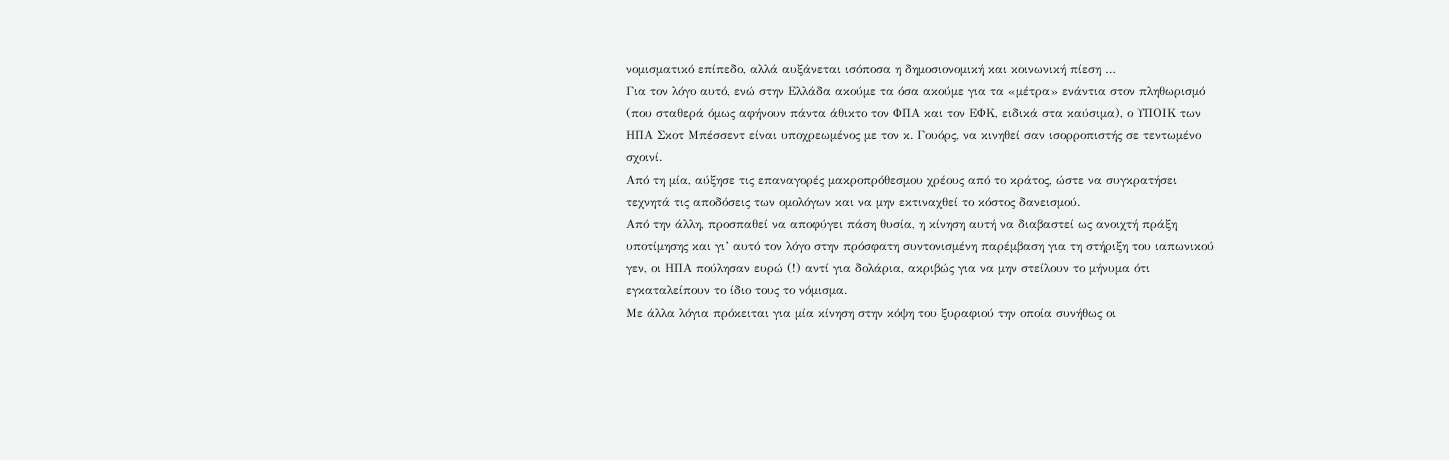νομισματικό επίπεδο, αλλά αυξάνεται ισόποσα η δημοσιονομική και κοινωνική πίεση …
Για τον λόγο αυτό, ενώ στην Ελλάδα ακούμε τα όσα ακούμε για τα «μέτρα» ενάντια στον πληθωρισμό (που σταθερά όμως αφήνουν πάντα άθικτο τον ΦΠΑ και τον ΕΦΚ, ειδικά στα καύσιμα), ο ΥΠΟΙΚ των ΗΠΑ Σκοτ Μπέσσεντ είναι υποχρεωμένος με τον κ. Γουόρς, να κινηθεί σαν ισορροπιστής σε τεντωμένο σχοινί.
Από τη μία, αύξησε τις επαναγορές μακροπρόθεσμου χρέους από το κράτος, ώστε να συγκρατήσει τεχνητά τις αποδόσεις των ομολόγων και να μην εκτιναχθεί το κόστος δανεισμού.
Από την άλλη, προσπαθεί να αποφύγει πάση θυσία, η κίνηση αυτή να διαβαστεί ως ανοιχτή πράξη υποτίμησης και γι’ αυτό τον λόγο στην πρόσφατη συντονισμένη παρέμβαση για τη στήριξη του ιαπωνικού γεν, οι ΗΠΑ πούλησαν ευρώ (!) αντί για δολάρια, ακριβώς για να μην στείλουν το μήνυμα ότι εγκαταλείπουν το ίδιο τους το νόμισμα.
Με άλλα λόγια πρόκειται για μία κίνηση στην κόψη του ξυραφιού την οποία συνήθως οι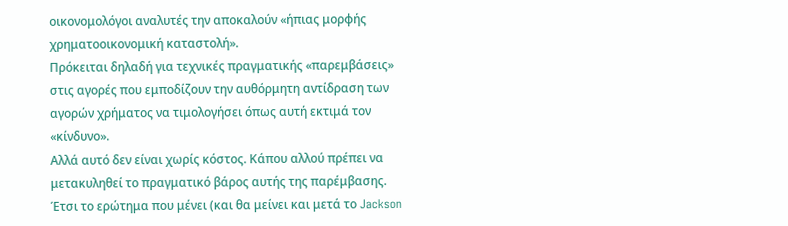οικονομολόγοι αναλυτές την αποκαλούν «ήπιας μορφής χρηματοοικονομική καταστολή».
Πρόκειται δηλαδή για τεχνικές πραγματικής «παρεμβάσεις» στις αγορές που εμποδίζουν την αυθόρμητη αντίδραση των αγορών χρήματος να τιμολογήσει όπως αυτή εκτιμά τον «κίνδυνο».
Αλλά αυτό δεν είναι χωρίς κόστος. Κάπου αλλού πρέπει να μετακυληθεί το πραγματικό βάρος αυτής της παρέμβασης.
Έτσι το ερώτημα που μένει (και θα μείνει και μετά το Jackson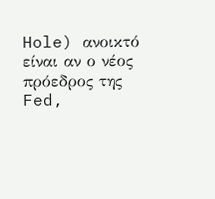Hole) ανοικτό είναι αν ο νέος πρόεδρος της Fed,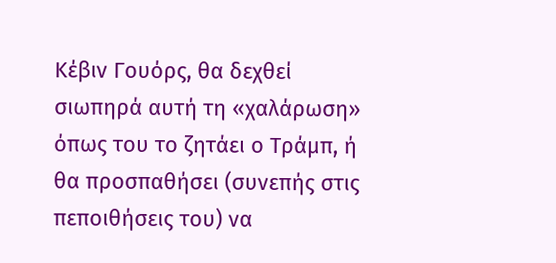Κέβιν Γουόρς, θα δεχθεί σιωπηρά αυτή τη «χαλάρωση» όπως του το ζητάει ο Τράμπ, ή θα προσπαθήσει (συνεπής στις πεποιθήσεις του) να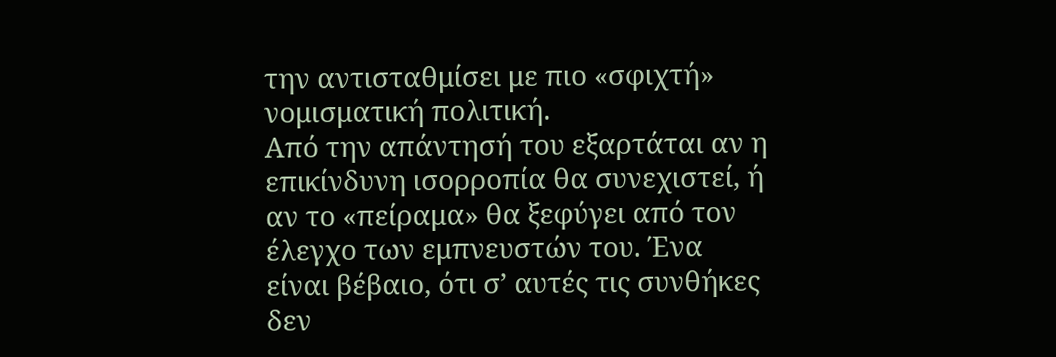την αντισταθμίσει με πιο «σφιχτή» νομισματική πολιτική.
Από την απάντησή του εξαρτάται αν η επικίνδυνη ισορροπία θα συνεχιστεί, ή αν το «πείραμα» θα ξεφύγει από τον έλεγχο των εμπνευστών του. Ένα είναι βέβαιο, ότι σ’ αυτές τις συνθήκες δεν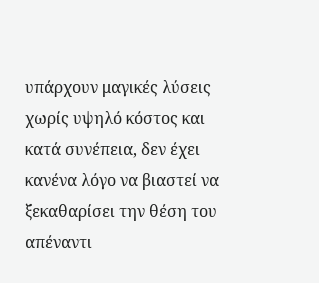υπάρχουν μαγικές λύσεις χωρίς υψηλό κόστος και κατά συνέπεια, δεν έχει κανένα λόγο να βιαστεί να ξεκαθαρίσει την θέση του απέναντι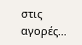στις αγορές…